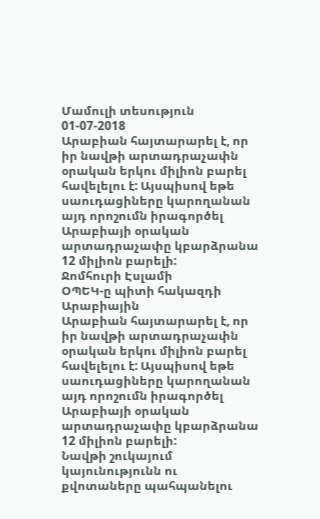Մամուլի տեսություն 01-07-2018
Արաբիան հայտարարել է, որ իր նավթի արտադրաչափն օրական երկու միլիոն բարել հավելելու է: Այսպիսով եթե սաուդացիները կարողանան այդ որոշումն իրագործել Արաբիայի օրական արտադրաչափը կբարձրանա 12 միլիոն բարելի:
Ջոմհուրի Էսլամի
ՕՊԵԿ-ը պիտի հակազդի Արաբիային
Արաբիան հայտարարել է, որ իր նավթի արտադրաչափն օրական երկու միլիոն բարել հավելելու է: Այսպիսով եթե սաուդացիները կարողանան այդ որոշումն իրագործել Արաբիայի օրական արտադրաչափը կբարձրանա 12 միլիոն բարելի:
Նավթի շուկայում կայունությունն ու քվոտաները պահպանելու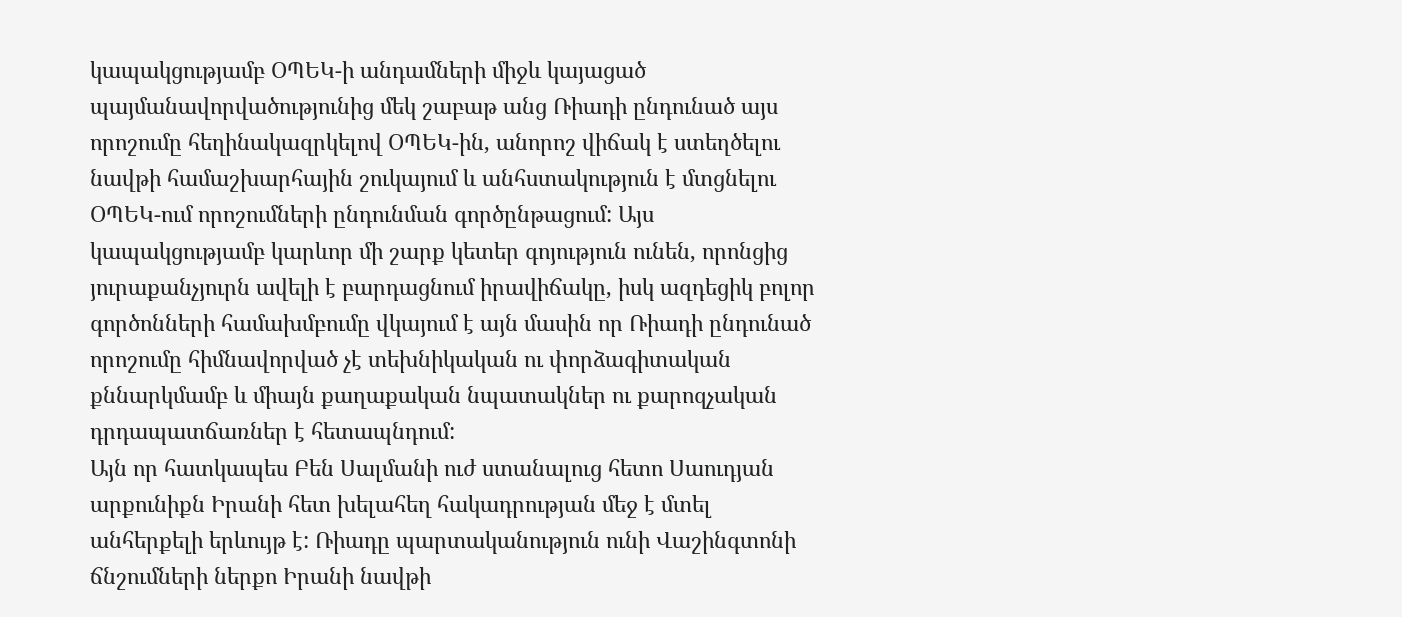կապակցությամբ ՕՊԵԿ-ի անդամների միջև կայացած պայմանավորվածությունից մեկ շաբաթ անց Ռիադի ընդունած այս որոշումը հեղինակազրկելով ՕՊԵԿ-ին, անորոշ վիճակ է ստեղծելու նավթի համաշխարհային շուկայում և անհստակություն է մտցնելու ՕՊԵԿ-ում որոշումների ընդունման գործընթացում: Այս կապակցությամբ կարևոր մի շարք կետեր գոյություն ունեն, որոնցից յուրաքանչյուրն ավելի է բարդացնում իրավիճակը, իսկ ազդեցիկ բոլոր գործոնների համախմբումը վկայում է այն մասին որ Ռիադի ընդունած որոշումը հիմնավորված չէ տեխնիկական ու փորձագիտական քննարկմամբ և միայն քաղաքական նպատակներ ու քարոզչական դրդապատճառներ է հետապնդում:
Այն որ հատկապես Բեն Սալմանի ուժ ստանալուց հետո Սաուդյան արքունիքն Իրանի հետ խելահեղ հակադրության մեջ է մտել անհերքելի երևույթ է: Ռիադը պարտականություն ունի Վաշինգտոնի ճնշումների ներքո Իրանի նավթի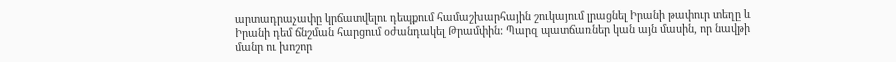արտադրաչափը կրճատվելու դեպքում համաշխարհային շուկայում լրացնել Իրանի թափուր տեղը և Իրանի դեմ ճնշման հարցում օժանդակել Թրամփին: Պարզ պատճառներ կան այն մասին, որ նավթի մանր ու խոշոր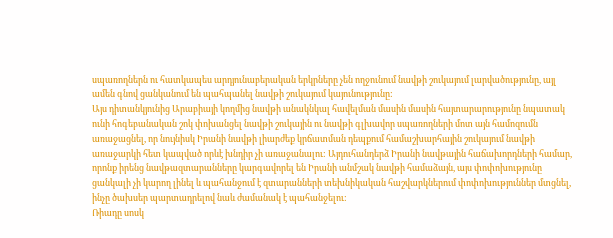սպառողներն ու հատկապես արդյունաբերական երկրները չեն ողջունում նավթի շուկայում լարվածությունը, այլ ամեն գնով ցանկանում են պահպանել նավթի շուկայում կայունությունը:
Այս դիտանկյունից Արաբիայի կողմից նավթի անակնկալ հավելման մասին մասին հայտարարությունը նպատակ ունի հոգեբանական շոկ փոխանցել նավթի շուկային ու նավթի գլխավոր սպառողների մոտ այն համոզումն առաջացնել, որ նույնիսկ Իրանի նավթի լիարժեք կրճատման դեպքում համաշխարհային շուկայում նավթի առաջարկի հետ կապված որևէ խնդիր չի առաջանալու: Այդուհանդերձ Իրանի նավթային հաճախորդների համար, որոնք իրենց նավթազտարանները կարգավորել են Իրանի անմշակ նավթի համաձայն, այս փոփոխությունը ցանկալի չի կարող լինել և պահանջում է զտարանների տեխնիկական հաշվարկներում փոփոխություններ մտցնել, ինչը ծախսեր պարտադրելով նաև ժամանակ է պահանջելու:
Ռիադը սոսկ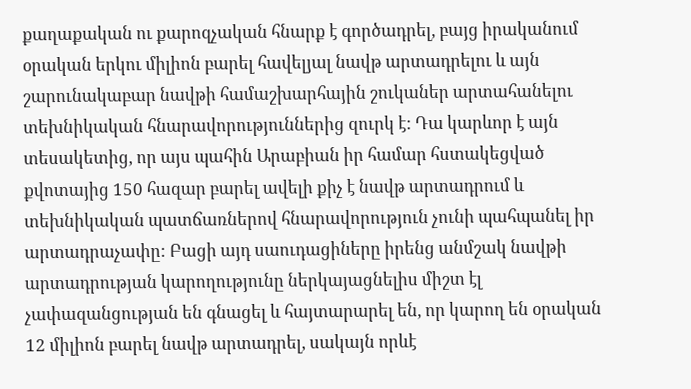քաղաքական ու քարոզչական հնարք է գործադրել, բայց իրականում օրական երկու միլիոն բարել հավելյալ նավթ արտադրելու և այն շարունակաբար նավթի համաշխարհային շուկաներ արտահանելու տեխնիկական հնարավորություններից զուրկ է: Դա կարևոր է այն տեսակետից, որ այս պահին Արաբիան իր համար հստակեցված քվոտայից 150 հազար բարել ավելի քիչ է նավթ արտադրում և տեխնիկական պատճառներով հնարավորություն չունի պահպանել իր արտադրաչափը: Բացի այդ սաուդացիները իրենց անմշակ նավթի արտադրության կարողությունը ներկայացնելիս միշտ էլ չափազանցության են գնացել և հայտարարել են, որ կարող են օրական 12 միլիոն բարել նավթ արտադրել, սակայն որևէ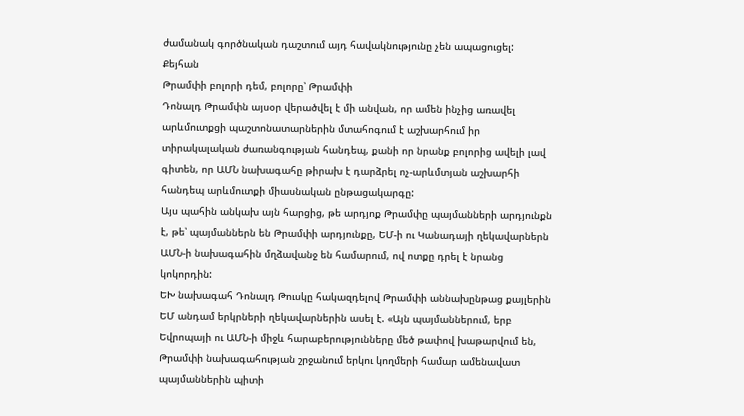ժամանակ գործնական դաշտում այդ հավակնությունը չեն ապացուցել:
Քեյհան
Թրամփի բոլորի դեմ, բոլորը՝ Թրամփի
Դոնալդ Թրամփն այսօր վերածվել է մի անվան, որ ամեն ինչից առավել արևմուտքցի պաշտոնատարներին մտահոգում է աշխարհում իր տիրակալական ժառանգության հանդեպ, քանի որ նրանք բոլորից ավելի լավ գիտեն, որ ԱՄՆ նախագահը թիրախ է դարձրել ոչ-արևմտյան աշխարհի հանդեպ արևմուտքի միասնական ընթացակարգը:
Այս պահին անկախ այն հարցից, թե արդյոք Թրամփը պայմանների արդյունքն է, թե՝ պայմաններն են Թրամփի արդյունքը, ԵՄ-ի ու Կանադայի ղեկավարներն ԱՄՆ-ի նախագահին մղձավանջ են համարում, ով ոտքը դրել է նրանց կոկորդին:
ԵԽ նախագահ Դոնալդ Թուսկը հակազդելով Թրամփի աննախընթաց քայլերին ԵՄ անդամ երկրների ղեկավարներին ասել է. «Այն պայմաններում, երբ Եվրոպայի ու ԱՄՆ-ի միջև հարաբերությունները մեծ թափով խաթարվում են, Թրամփի նախագահության շրջանում երկու կողմերի համար ամենավատ պայմաններին պիտի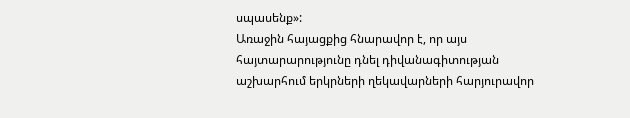սպասենք»:
Առաջին հայացքից հնարավոր է, որ այս հայտարարությունը դնել դիվանագիտության աշխարհում երկրների ղեկավարների հարյուրավոր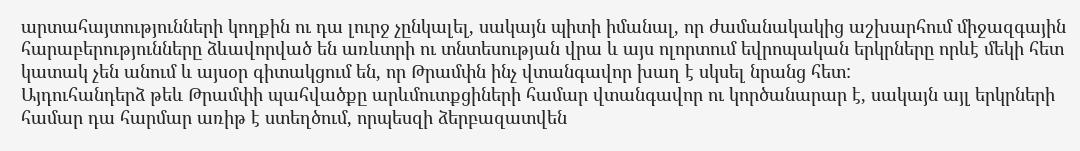արտահայտությունների կողքին ու դա լուրջ չընկալել, սակայն պիտի իմանալ, որ ժամանակակից աշխարհում միջազգային հարաբերությունները ձևավորված են առևտրի ու տնտեսության վրա և այս ոլորտում եվրոպական երկրները որևէ մեկի հետ կատակ չեն անում և այսօր գիտակցում են, որ Թրամփն ինչ վտանգավոր խաղ է սկսել նրանց հետ:
Այդուհանդերձ թեև Թրամփի պահվածքը արևմուտքցիների համար վտանգավոր ու կործանարար է, սակայն այլ երկրների համար դա հարմար առիթ է ստեղծում, որպեսզի ձերբազատվեն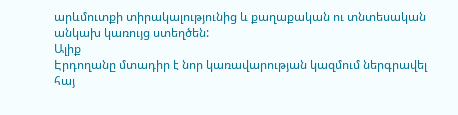արևմուտքի տիրակալությունից և քաղաքական ու տնտեսական անկախ կառույց ստեղծեն:
Ալիք
Էրդողանը մտադիր է նոր կառավարության կազմում ներգրավել հայ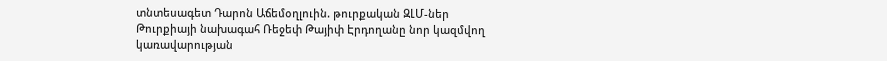տնտեսագետ Դարոն Աճեմօղլուին. թուրքական ԶԼՄ-ներ
Թուրքիայի նախագահ Ռեջեփ Թայիփ Էրդողանը նոր կազմվող կառավարության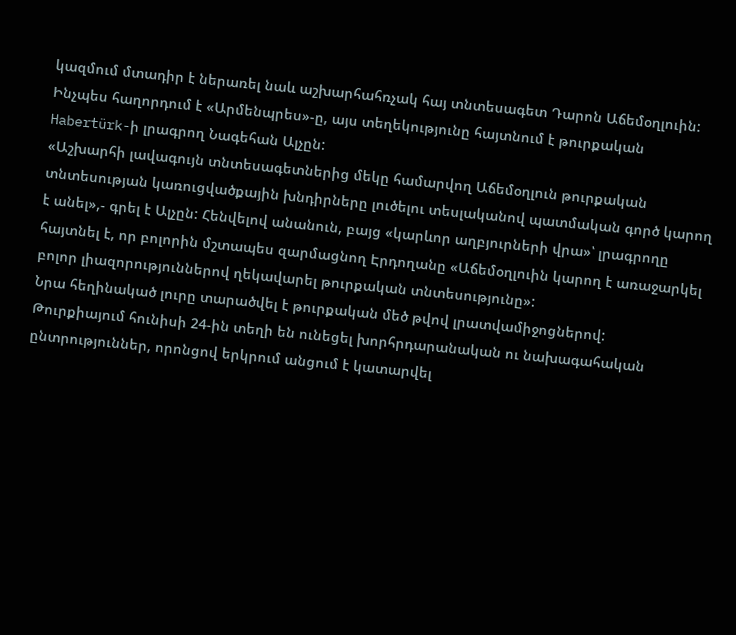կազմում մտադիր է ներառել նաև աշխարհահռչակ հայ տնտեսագետ Դարոն Աճեմօղլուին: Ինչպես հաղորդում է «Արմենպրես»-ը, այս տեղեկությունը հայտնում է թուրքական Habertürk-ի լրագրող Նագեհան Ալչըն:
«Աշխարհի լավագույն տնտեսագետներից մեկը համարվող Աճեմօղլուն թուրքական տնտեսության կառուցվածքային խնդիրները լուծելու տեսլականով պատմական գործ կարող է անել»,- գրել է Ալչըն: Հենվելով անանուն, բայց «կարևոր աղբյուրների վրա»՝ լրագրողը հայտնել է, որ բոլորին մշտապես զարմացնող Էրդողանը «Աճեմօղլուին կարող է առաջարկել բոլոր լիազորություններով ղեկավարել թուրքական տնտեսությունը»:
Նրա հեղինակած լուրը տարածվել է թուրքական մեծ թվով լրատվամիջոցներով:
Թուրքիայում հունիսի 24-ին տեղի են ունեցել խորհրդարանական ու նախագահական ընտրություններ, որոնցով երկրում անցում է կատարվել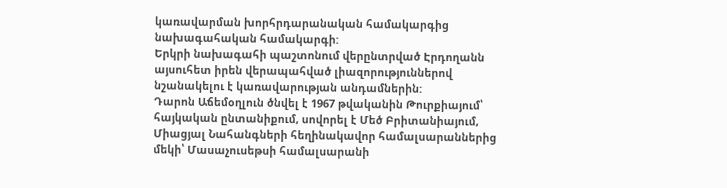կառավարման խորհրդարանական համակարգից նախագահական համակարգի:
Երկրի նախագահի պաշտոնում վերընտրված Էրդողանն այսուհետ իրեն վերապահված լիազորություններով նշանակելու է կառավարության անդամներին:
Դարոն Աճեմօղլուն ծնվել է 1967 թվականին Թուրքիայում՝ հայկական ընտանիքում, սովորել է Մեծ Բրիտանիայում, Միացյալ Նահանգների հեղինակավոր համալսարաններից մեկի՝ Մասաչուսեթսի համալսարանի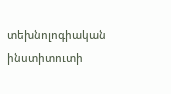տեխնոլոգիական ինստիտուտի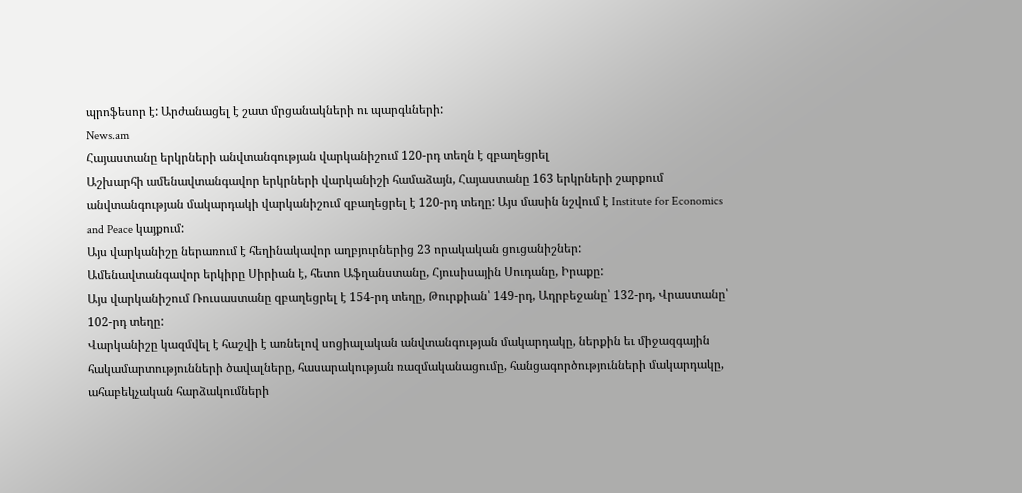պրոֆեսոր է: Արժանացել է շատ մրցանակների ու պարգևների:
News.am
Հայաստանը երկրների անվտանգության վարկանիշում 120-րդ տեղն է զբաղեցրել
Աշխարհի ամենավտանգավոր երկրների վարկանիշի համաձայն, Հայաստանը 163 երկրների շարքում անվտանգության մակարդակի վարկանիշում զբաղեցրել է 120-րդ տեղը: Այս մասին նշվում է Institute for Economics and Peace կայքում:
Այս վարկանիշը ներառում է հեղինակավոր աղբյուրներից 23 որակական ցուցանիշներ:
Ամենավտանգավոր երկիրը Սիրիան է, հետո Աֆղանստանը, Հյուսիսային Սուդանը, Իրաքը:
Այս վարկանիշում Ռուսաստանը զբաղեցրել է 154-րդ տեղը, Թուրքիան՝ 149-րդ, Ադրբեջանը՝ 132-րդ, Վրաստանը՝ 102-րդ տեղը:
Վարկանիշը կազմվել է հաշվի է առնելով սոցիալական անվտանգության մակարդակը, ներքին եւ միջազգային հակամարտությունների ծավալները, հասարակության ռազմականացումը, հանցագործությունների մակարդակը, ահաբեկչական հարձակումների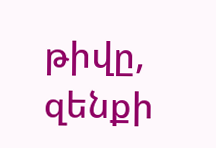թիվը, զենքի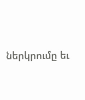ներկրումը եւ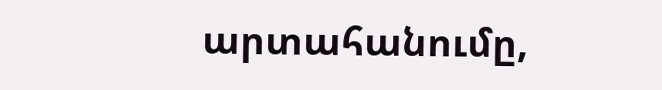արտահանումը,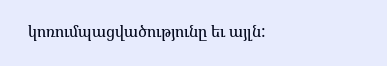կոռումպացվածությունը եւ այլն: